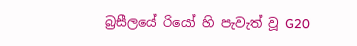බ්‍රසීලයේ රියෝ හි පැවැත් වූ G20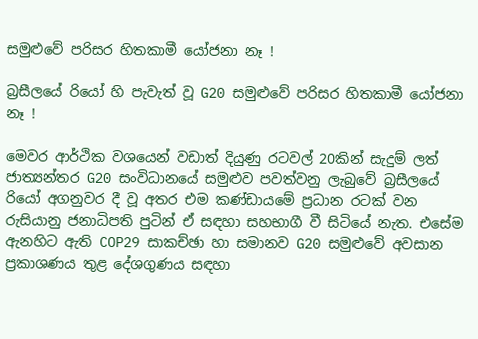සමුළුවේ පරිසර හිතකාමී යෝජනා නෑ !

බ්‍රසීලයේ රියෝ හි පැවැත් වූ G20 සමුළුවේ පරිසර හිතකාමී යෝජනා නෑ !

මෙවර ආර්ථික වශයෙන් වඩාත් දියුණු රටවල් 20කින් සැදුම් ලත් ජාත්‍යන්තර G20 සංවිධානයේ සමුළුව පවත්වනු ලැබුවේ බ්‍රසීලයේ රියෝ අගනුවර දී වූ අතර එම කණ්ඩායමේ ප්‍රධාන රටක් වන රුසියානු ජනාධිපති පුටින් ඒ සඳහා සහභාගී වී සිටියේ නැත. එසේම ඇනහිට ඇති COP29 සාකච්ඡා හා සමානව G20 සමුළුවේ අවසාන ප්‍රකාශණය තුළ දේශගුණය සඳහා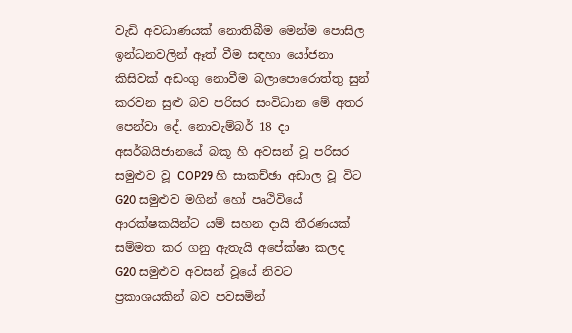වැඩි අවධාණයක් නොතිබීම මෙන්ම පොසිල ඉන්ධනවලින් ඈත් වීම සඳහා යෝජනා කිසිවක් අඩංගු නොවීම බලාපොරොත්තු සුන් කරවන සුළු බව පරිසර සංවිධාන මේ අතර පෙන්වා දේ. නොවැම්බර් 18 දා අසර්බයිජානයේ බකූ හි අවසන් වූ පරිසර සමුළුව වූ COP29 හි සාකච්ඡා අඩාල වූ විට G20 සමුළුව මගින් හෝ පෘථිවියේ ආරක්ෂකයින්ට යම් සහන දායි තීරණයක් සම්මත කර ගනු ඇතැයි අපේක්ෂා කලද G20 සමුළුව අවසන් වූයේ නිවට ප්‍රකාශයකින් බව පවසමින්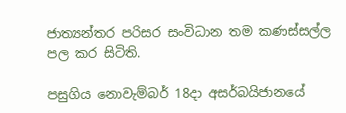ජාත්‍යන්තර පරිසර සංවිධාන තම කණස්සල්ල පල කර සිටිති.

පසුගිය නොවැම්බර් 18දා අසර්බයිජානයේ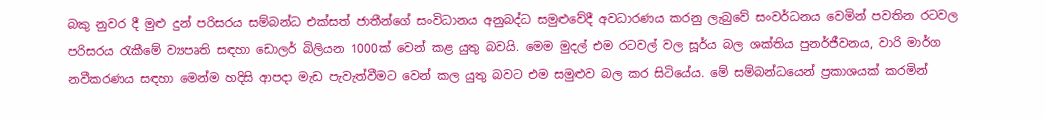බකු නුවර දී මුළු දුන් පරිසරය සම්බන්ධ එක්සත් ජාතීන්ගේ සංවිධානය අනුබද්ධ සමුළුවේදී අවධාරණය කරනු ලැබුවේ සංවර්ධනය වෙමින් පවතින රටවල පරිසරය රැකීමේ ව්‍යපෘති සඳහා ඩොලර් බිලියන 1000ක් වෙන් කළ යුතු බවයි. මෙම මුදල් එම රටවල් වල සූර්ය බල ශක්තිය පුනර්ජීවනය, වාරි මාර්ග නවීකරණය සඳහා මෙන්ම හදිසි ආපදා මැඩ පැවැත්වීමට වෙන් කල යුතු බවට එම සමුළුව බල කර සිටියේය. මේ සම්බන්ධයෙන් ප්‍රකාශයක් කරමින්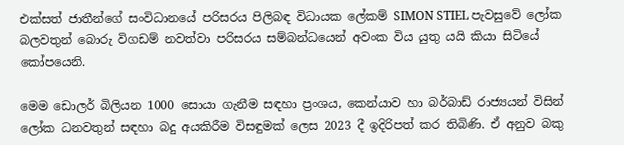එක්සත් ජාතීන්ගේ සංවිධානයේ පරිසරය පිලිබඳ විධායක ලේකම් SIMON STIEL පැවසුවේ ලෝක බලවතුන් බොරු විගඩම් නවත්වා පරිසරය සම්බන්ධයෙන් අවංක විය යුතු යයි කියා සිටියේ කෝපයෙනි.

මෙම ඩොලර් බිලියන 1000 සොයා ගැනීම සඳහා ප්‍රංශය, කෙන්යාව හා බර්බාඩ් රාජ්‍යයන් විසින් ලෝක ධනවතුන් සඳහා බදු අයකිරීම විසඳුමක් ලෙස 2023 දී ඉදිරිපත් කර තිබිණි. ඒ අනුව බකු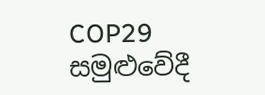COP29 සමුළුවේදී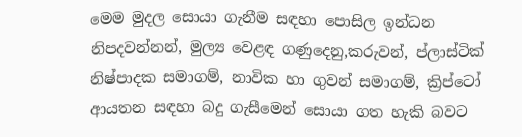මෙම මුදල සොයා ගැනීම සඳහා පොසිල ඉන්ධන නිපදවන්නන්, මුල්‍ය වෙළඳ ගණුදෙනු,කරුවන්, ප්ලාස්ටික් නිෂ්පාදක සමාගම්, නාවික හා ගුවන් සමාගම්, ක්‍රිප්ටෝ ආයතන සඳහා බදු ගැසීමෙන් සොයා ගත හැකි බවට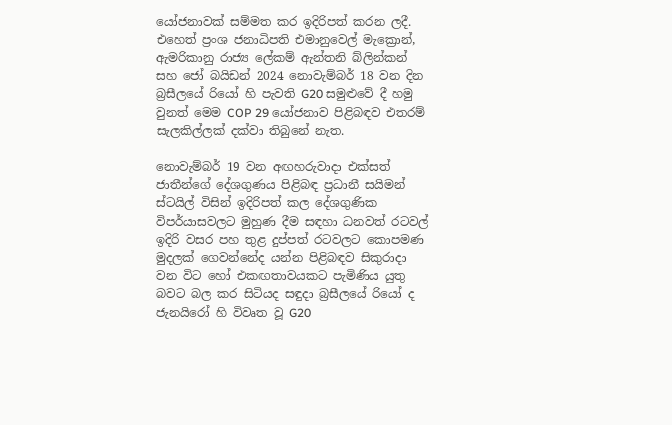යෝජනාවක් සම්මත කර ඉදිරිපත් කරන ලදී. එහෙත් ප්‍රංශ ජනාධිපති එමානුවෙල් මැක්‍රොන්, ඇමරිකානු රාජ්‍ය ලේකම් ඇන්තනි බ්ලින්කන් සහ ජෝ බයිඩන් 2024 නොවැම්බර් 18 වන දින බ්‍රසීලයේ රියෝ හි පැවති G20 සමුළුවේ දී හමු වුනත් මෙම COP 29 යෝජනාව පිළිබඳව එතරම් සැලකිල්ලක් දක්වා තිබුනේ නැත.

නොවැම්බර් 19 වන අඟහරුවාදා එක්සත් ජාතීන්ගේ දේශගුණය පිළිබඳ ප්‍රධානී සයිමන් ස්ටයිල් විසින් ඉදිරිපත් කල දේශගුණික විපර්යාසවලට මුහුණ දීම සඳහා ධනවත් රටවල් ඉදිරි වසර පහ තුළ දුප්පත් රටවලට කොපමණ මුදලක් ගෙවන්නේද යන්න පිළිබඳව සිකුරාදා වන විට හෝ එකඟතාවයකට පැමිණිය යුතු බවට බල කර සිටියද සඳුදා බ්‍රසීලයේ රියෝ ද ජැනයිරෝ හි විවෘත වූ G20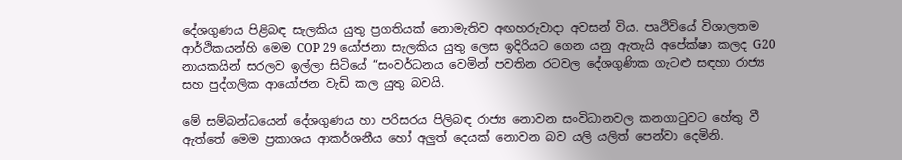දේශගුණය පිළිබඳ සැලකිය යුතු ප්‍රගතියක් නොමැතිව අඟහරුවාදා අවසන් විය. පෘථිවියේ විශාලතම ආර්ථිකයන්හි මෙම COP 29 යෝජනා සැලකිය යුතු ලෙස ඉදිරියට ගෙන යනු ඇතැයි අපේක්ෂා කලද G20 නායකයින් සරලව ඉල්ලා සිටියේ “සංවර්ධනය වෙමින් පවතින රටවල දේශගුණික ගැටළු සඳහා රාජ්‍ය සහ පුද්ගලික ආයෝජන වැඩි කල යුතු බවයි.

මේ සම්බන්ධයෙන් දේශගුණය හා පරිසරය පිලිබඳ රාජ්‍ය නොවන සංවිධානවල කනගාටුවට හේතු වී ඇත්තේ මෙම ප්‍රකාශය ආකර්ශනීය හෝ අලුත් දෙයක් නොවන බව යලි යලිත් පෙන්වා දෙමිනි.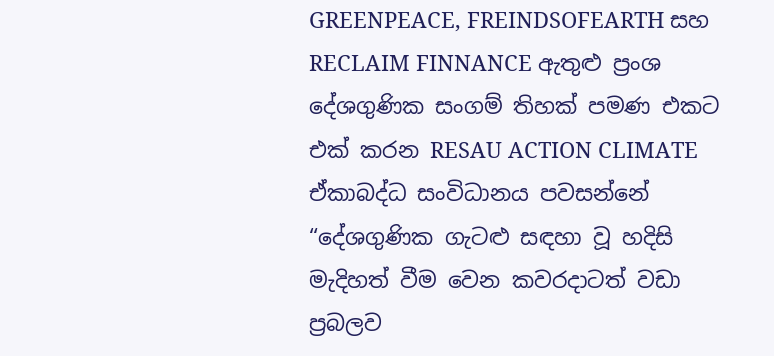GREENPEACE, FREINDSOFEARTH සහ RECLAIM FINNANCE ඇතුළු ප්‍රංශ දේශගුණික සංගම් තිහක් පමණ එකට එක් කරන RESAU ACTION CLIMATE ඒකාබද්ධ සංවිධානය පවසන්නේ “දේශගුණික ගැටළු සඳහා වූ හදිසි මැදිහත් වීම වෙන කවරදාටත් වඩා ප්‍රබලව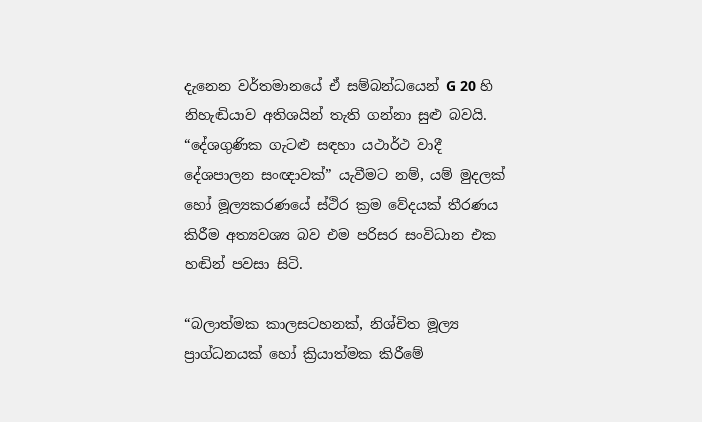දැනෙන වර්තමානයේ ඒ සම්බන්ධයෙන් G 20 හි නිහැඬියාව අතිශයින් තැති ගන්නා සුළු බවයි. “දේශගුණික ගැටළු සඳහා යථාර්ථ වාදී දේශපාලන සංඥාවක්” යැවීමට නම්, යම් මුදලක් හෝ මූල්‍යකරණයේ ස්ථිර ක්‍රම වේදයක් තීරණය කිරීම අත්‍යවශ්‍ය බව එම පරිසර සංවිධාන එක හඬින් පවසා සිටි.

“බලාත්මක කාලසටහනක්, නිශ්චිත මූල්‍ය ප්‍රාග්ධනයක් හෝ ක්‍රියාත්මක කිරීමේ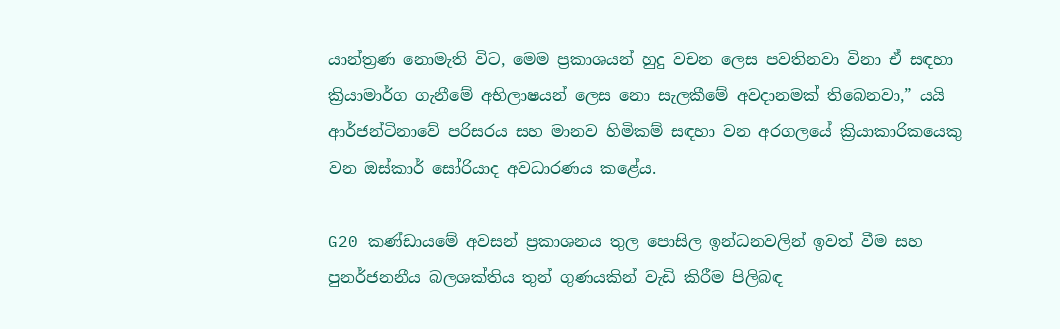යාන්ත්‍රණ නොමැති විට, මෙම ප්‍රකාශයන් හුදු වචන ලෙස පවතිනවා විනා ඒ සඳහා ක්‍රියාමාර්ග ගැනීමේ අභිලාෂයන් ලෙස නො සැලකීමේ අවදානමක් තිබෙනවා,” යයි ආර්ජන්ටිනාවේ පරිසරය සහ මානව හිමිකම් සඳහා වන අරගලයේ ක්‍රියාකාරිකයෙකු වන ඔස්කාර් සෝරියාද අවධාරණය කළේය.

G20 කණ්ඩායමේ අවසන් ප්‍රකාශනය තුල පොසිල ඉන්ධනවලින් ඉවත් වීම සහ පුනර්ජනනීය බලශක්තිය තුන් ගුණයකින් වැඩි කිරීම පිලිබඳ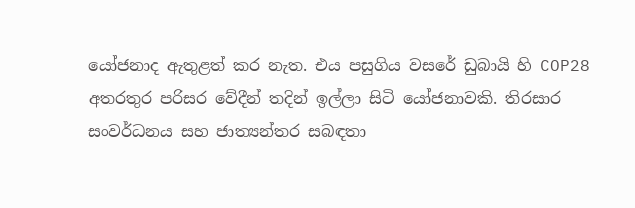යෝජනාද ඇතුළත් කර නැත. එය පසුගිය වසරේ ඩුබායි හි COP28 අතරතුර පරිසර වේදීන් තදින් ඉල්ලා සිටි යෝජනාවකි. තිරසාර සංවර්ධනය සහ ජාත්‍යන්තර සබඳතා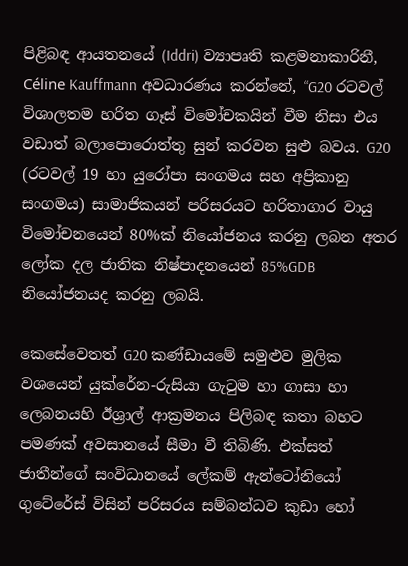පිළිබඳ ආයතනයේ (Iddri) ව්‍යාපෘති කළමනාකාරිනී, Céline Kauffmann අවධාරණය කරන්නේ, “G20 රටවල් විශාලතම හරිත ගෑස් විමෝචකයින් වීම නිසා එය වඩාත් බලාපොරොත්තු සුන් කරවන සුළු බවය. G20 (රටවල් 19 හා යුරෝපා සංගමය සහ අප්‍රිකානු සංගමය) සාමාජිකයන් පරිසරයට හරිතාගාර වායු විමෝචනයෙන් 80%ක් නියෝජනය කරනු ලබන අතර ලෝක දල ජාතික නිෂ්පාදනයෙන් 85%GDB නියෝජනයද කරනු ලබයි.

කෙසේවෙතත් G20 කණ්ඩායමේ සමුළුව මුලික වශයෙන් යුක්රේන-රුසියා ගැටුම හා ගාසා හා ලෙබනයහි ඊශ්‍රාල් ආක්‍රමනය පිලිබඳ කතා බහට පමණක් අවසානයේ සීමා වී තිබිණි. එක්සත් ජාතීන්ගේ සංවිධානයේ ලේකම් ඇන්ටෝනියෝ ගුටේරේස් විසින් පරිසරය සම්බන්ධව කුඩා හෝ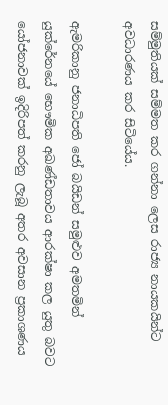සම්මුතියක් සම්මත කර ගන්නා ලෙස රාජ්‍ය නායකයින්ට අවධාරණය කර සිටියේය.

ඇමරිකානු ජනාධිපති ජෝ බයිඩන් සමුළුව අමතමින් යුක්රේනයේ භෞමික අඛණ්ඩතාවය ආරක්ෂා කල යුතු බවට යෝජනාවක් ඉදිරිපත් කරනු ලැබූ අතර අවසාන ප්‍රකාශණය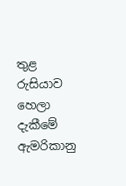තුළ රුසියාව හෙලා දැකීමේ ඇමරිකානු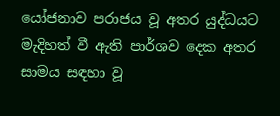යෝජනාව පරාජය වූ අතර යුද්ධයට මැදිහත් වී ඇති පාර්ශව දෙක අතර සාමය සඳහා වූ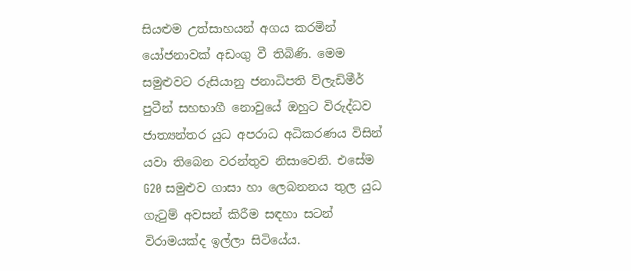සියළුම උත්සාහයන් අගය කරමින් යෝජනාවක් අඩංගු වී තිබිණි. මෙම සමුළුවට රුසියානු ජනාධිපති ව්ලැඩිමීර් පුටීන් සහභාගී නොවුයේ ඔහුට විරුද්ධව ජාත්‍යන්තර යුධ අපරාධ අධිකරණය විසින් යවා තිබෙන වරන්තුව නිසාවෙනි. එසේම G20 සමුළුව ගාසා හා ලෙබනනය තුල යුධ ගැටුම් අවසන් කිරීම සඳහා සටන් විරාමයක්ද ඉල්ලා සිටියේය.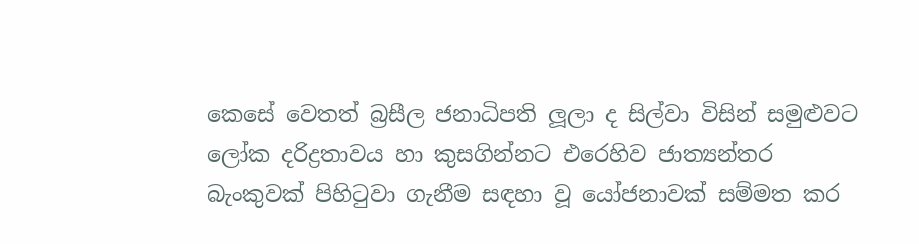කෙසේ වෙතත් බ්‍රසීල ජනාධිපති ලූලා ද සිල්වා විසින් සමුළුවට ලෝක දරිද්‍රතාවය හා කුසගින්නට එරෙහිව ජාත්‍යන්තර බැංකුවක් පිහිටුවා ගැනීම සඳහා වූ යෝජනාවක් සම්මත කර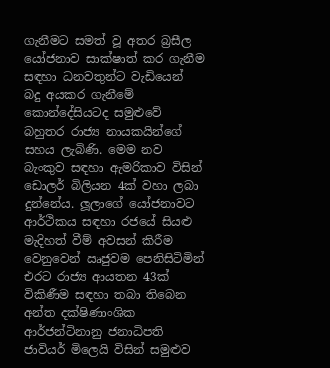ගැනීමට සමත් වූ අතර බ්‍රසීල යෝජනාව සාක්ෂාත් කර ගැනීම සඳහා ධනවතුන්ට වැඩියෙන් බදු අයකර ගැනීමේ කොන්දේසියටද සමුළුවේ බහුතර රාජ්‍ය නායකයින්ගේ සහය ලැබිණි. මෙම නව බැංකුව සඳහා ඇමරිකාව විසින් ඩොලර් බිලියන 4ක් වහා ලබා දුන්නේය. ලූලාගේ යෝජනාවට ආර්ථිකය සඳහා රජයේ සියළු මැදිහත් වීම් අවසන් කිරීම වෙනුවෙන් ඍජුවම පෙනිසිටිමින් එරට රාජ්‍ය ආයතන 43ක් විකිණීම සඳහා තබා තිබෙන අන්ත දක්ෂිණාංශික ආර්ජන්ටිනානු ජනාධිපති ජාවියර් මිලෙයි විසින් සමුළුව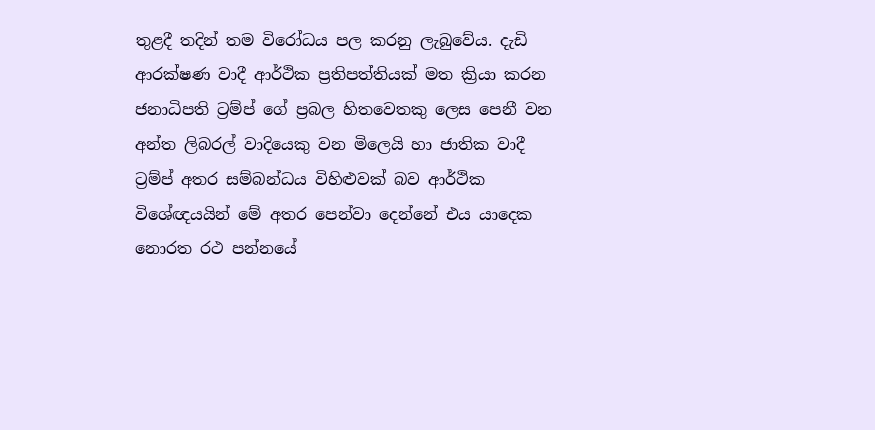තුළදී තදින් තම විරෝධය පල කරනු ලැබුවේය. දැඩි ආරක්ෂණ වාදී ආර්ථික ප්‍රතිපත්තියක් මත ක්‍රියා කරන ජනාධිපති ට්‍රම්ප් ගේ ප්‍රබල හිතවෙතකු ලෙස පෙනී වන අන්ත ලිබරල් වාදියෙකු වන මිලෙයි හා ජාතික වාදී ට්‍රම්ප් අතර සම්බන්ධය විහිළුවක් බව ආර්ථික විශේඥයයින් මේ අතර පෙන්වා දෙන්නේ එය යාදෙක නොරත රථ පන්නයේ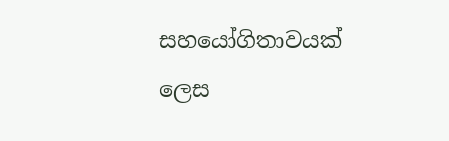සහයෝගිතාවයක් ලෙස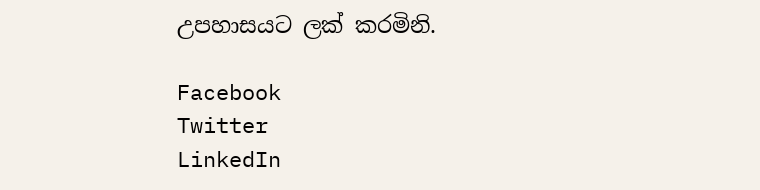උපහාසයට ලක් කරමිනි.

Facebook
Twitter
LinkedIn